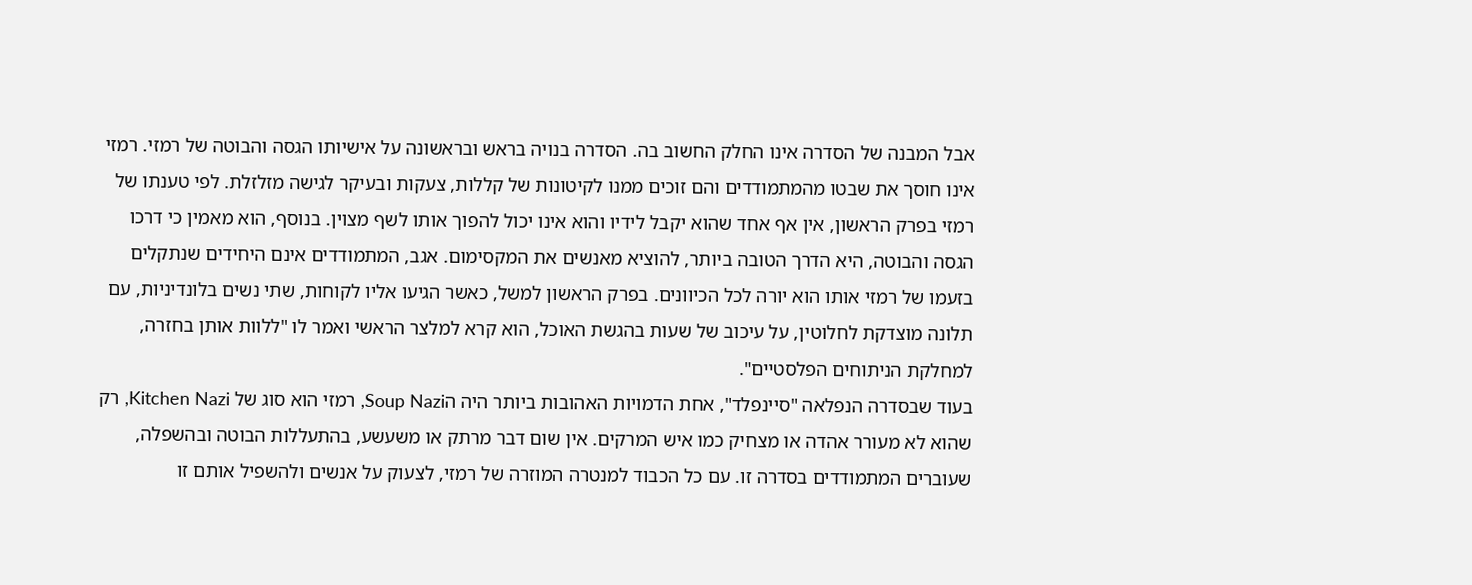אבל המבנה של הסדרה אינו החלק החשוב בה. הסדרה בנויה בראש ובראשונה על אישיותו הגסה והבוטה של רמזי. רמזי אינו חוסך את שבטו מהמתמודדים והם זוכים ממנו לקיטונות של קללות, צעקות ובעיקר לגישה מזלזלת. לפי טענתו של רמזי בפרק הראשון, אין אף אחד שהוא יקבל לידיו והוא אינו יכול להפוך אותו לשף מצוין. בנוסף, הוא מאמין כי דרכו הגסה והבוטה, היא הדרך הטובה ביותר, להוציא מאנשים את המקסימום. אגב, המתמודדים אינם היחידים שנתקלים בזעמו של רמזי אותו הוא יורה לכל הכיוונים. בפרק הראשון למשל, כאשר הגיעו אליו לקוחות, שתי נשים בלונדיניות, עם תלונה מוצדקת לחלוטין, על עיכוב של שעות בהגשת האוכל, הוא קרא למלצר הראשי ואמר לו "ללוות אותן בחזרה, למחלקת הניתוחים הפלסטיים".
בעוד שבסדרה הנפלאה "סיינפלד", אחת הדמויות האהובות ביותר היה הSoup Nazi, רמזי הוא סוג של Kitchen Nazi, רק שהוא לא מעורר אהדה או מצחיק כמו איש המרקים. אין שום דבר מרתק או משעשע, בהתעללות הבוטה ובהשפלה, שעוברים המתמודדים בסדרה זו. עם כל הכבוד למנטרה המוזרה של רמזי, לצעוק על אנשים ולהשפיל אותם זו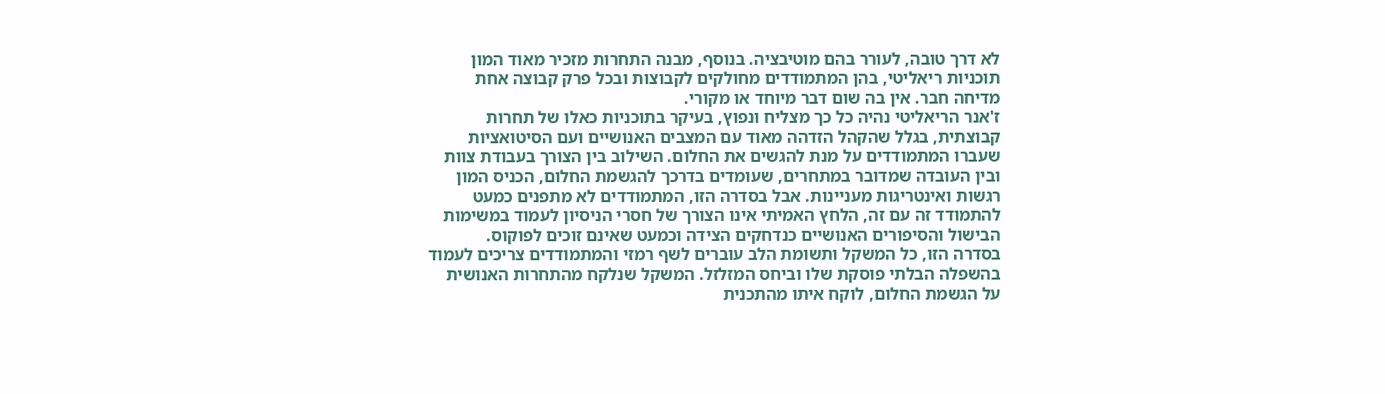לא דרך טובה, לעורר בהם מוטיבציה. בנוסף, מבנה התחרות מזכיר מאוד המון תוכניות ריאליטי, בהן המתמודדים מחולקים לקבוצות ובכל פרק קבוצה אחת מדיחה חבר. אין בה שום דבר מיוחד או מקורי.
ז'אנר הריאליטי נהיה כל כך מצליח ונפוץ, בעיקר בתוכניות כאלו של תחרות קבוצתית, בגלל שהקהל הזדהה מאוד עם המצבים האנושיים ועם הסיטואציות שעברו המתמודדים על מנת להגשים את החלום. השילוב בין הצורך בעבודת צוות ובין העובדה שמדובר במתחרים, שעומדים בדרכך להגשמת החלום, הכניס המון רגשות ואינטריגות מעניינות. אבל בסדרה הזו, המתמודדים לא מתפנים כמעט להתמודד זה עם זה, הלחץ האמיתי אינו הצורך של חסרי הניסיון לעמוד במשימות הבישול והסיפורים האנושיים כנדחקים הצידה וכמעט שאינם זוכים לפוקוס.
בסדרה הזו, כל המשקל ותשומת הלב עוברים לשף רמזי והמתמודדים צריכים לעמוד בהשפלה הבלתי פוסקת שלו וביחס המזלזל. המשקל שנלקח מהתחרות האנושית על הגשמת החלום, לוקח איתו מהתכנית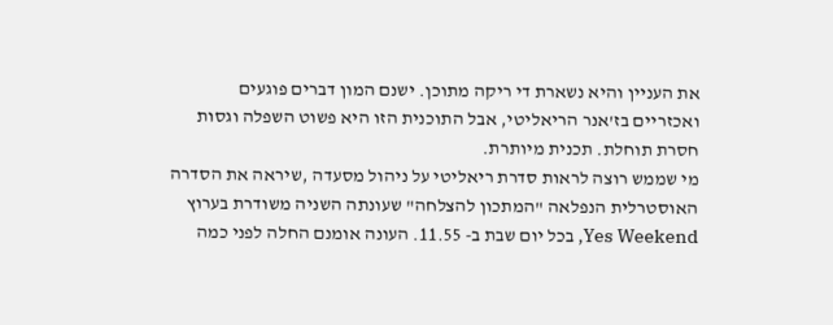את העניין והיא נשארת די ריקה מתוכן. ישנם המון דברים פוגעים ואכזריים בז'אנר הריאליטי, אבל התוכנית הזו היא פשוט השפלה וגסות חסרת תוחלת. תכנית מיותרת.
מי שממש רוצה לראות סדרת ריאליטי על ניהול מסעדה ,שיראה את הסדרה האוסטרלית הנפלאה "המתכון להצלחה" שעונתה השניה משודרת בערוץ Yes Weekend, בכל יום שבת ב- 11.55. העונה אומנם החלה לפני כמה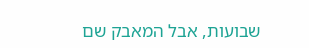שבועות, אבל המאבק שם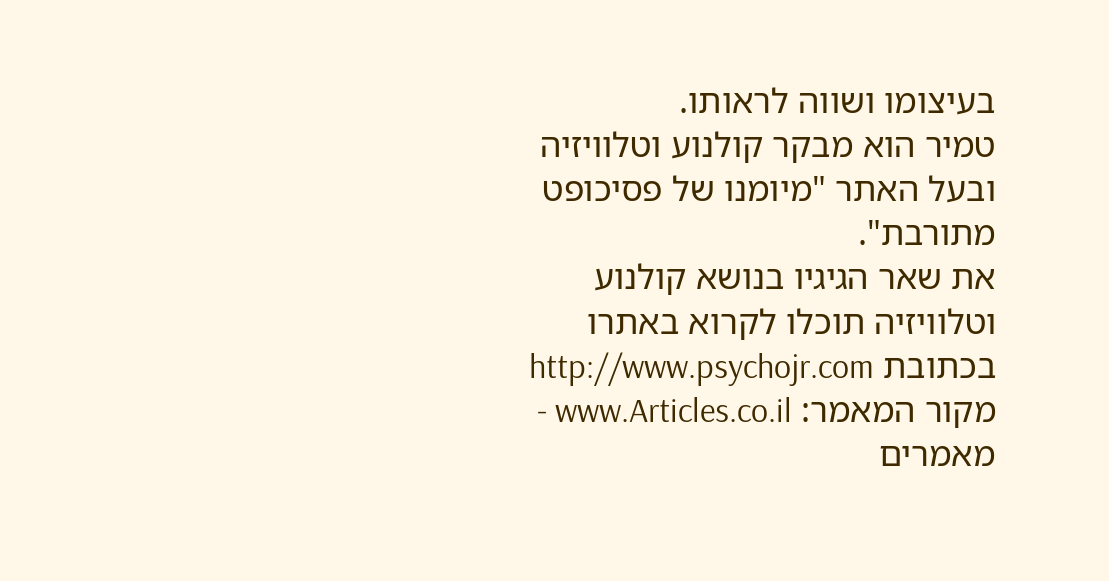בעיצומו ושווה לראותו.
טמיר הוא מבקר קולנוע וטלוויזיה ובעל האתר "מיומנו של פסיכופט מתורבת".
את שאר הגיגיו בנושא קולנוע וטלוויזיה תוכלו לקרוא באתרו בכתובת http://www.psychojr.com
מקור המאמר: www.Articles.co.il - מאמרים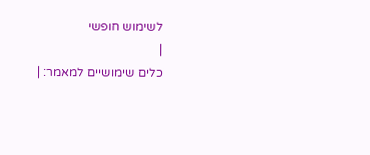לשימוש חופשי
|
כלים שימושיים למאמר: |